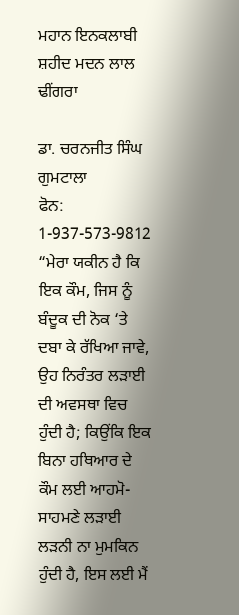ਮਹਾਨ ਇਨਕਲਾਬੀ ਸ਼ਹੀਦ ਮਦਨ ਲਾਲ ਢੀਂਗਰਾ

ਡਾ. ਚਰਨਜੀਤ ਸਿੰਘ ਗੁਮਟਾਲਾ
ਫੋਨ: 1-937-573-9812
“ਮੇਰਾ ਯਕੀਨ ਹੈ ਕਿ ਇਕ ਕੌਮ, ਜਿਸ ਨੂੰ ਬੰਦੂਕ ਦੀ ਨੋਕ ‘ਤੇ ਦਬਾ ਕੇ ਰੱਖਿਆ ਜਾਵੇ, ਉਹ ਨਿਰੰਤਰ ਲੜਾਈ ਦੀ ਅਵਸਥਾ ਵਿਚ ਹੁੰਦੀ ਹੈ; ਕਿਉਂਕਿ ਇਕ ਬਿਨਾ ਹਥਿਆਰ ਦੇ ਕੌਮ ਲਈ ਆਹਮੋ-ਸਾਹਮਣੇ ਲੜਾਈ ਲੜਨੀ ਨਾ ਮੁਮਕਿਨ ਹੁੰਦੀ ਹੈ, ਇਸ ਲਈ ਮੈਂ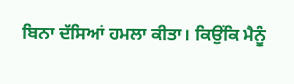ਬਿਨਾ ਦੱਸਿਆਂ ਹਮਲਾ ਕੀਤਾ। ਕਿਉਂਕਿ ਮੈਨੂੰ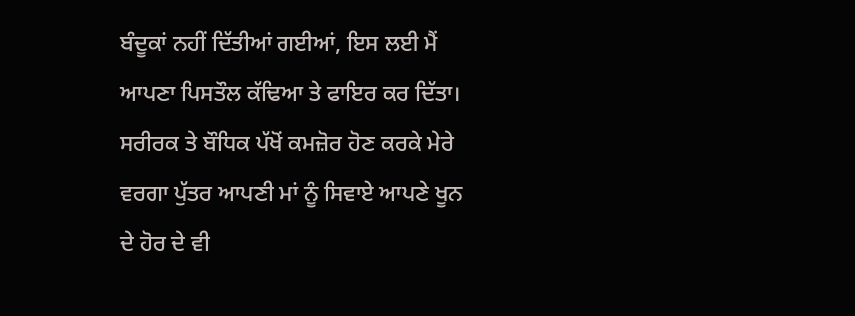ਬੰਦੂਕਾਂ ਨਹੀਂ ਦਿੱਤੀਆਂ ਗਈਆਂ, ਇਸ ਲਈ ਮੈਂ ਆਪਣਾ ਪਿਸਤੌਲ ਕੱਢਿਆ ਤੇ ਫਾਇਰ ਕਰ ਦਿੱਤਾ। ਸਰੀਰਕ ਤੇ ਬੌਧਿਕ ਪੱਖੋਂ ਕਮਜ਼ੋਰ ਹੋਣ ਕਰਕੇ ਮੇਰੇ ਵਰਗਾ ਪੁੱਤਰ ਆਪਣੀ ਮਾਂ ਨੂੰ ਸਿਵਾਏ ਆਪਣੇ ਖੂਨ ਦੇ ਹੋਰ ਦੇ ਵੀ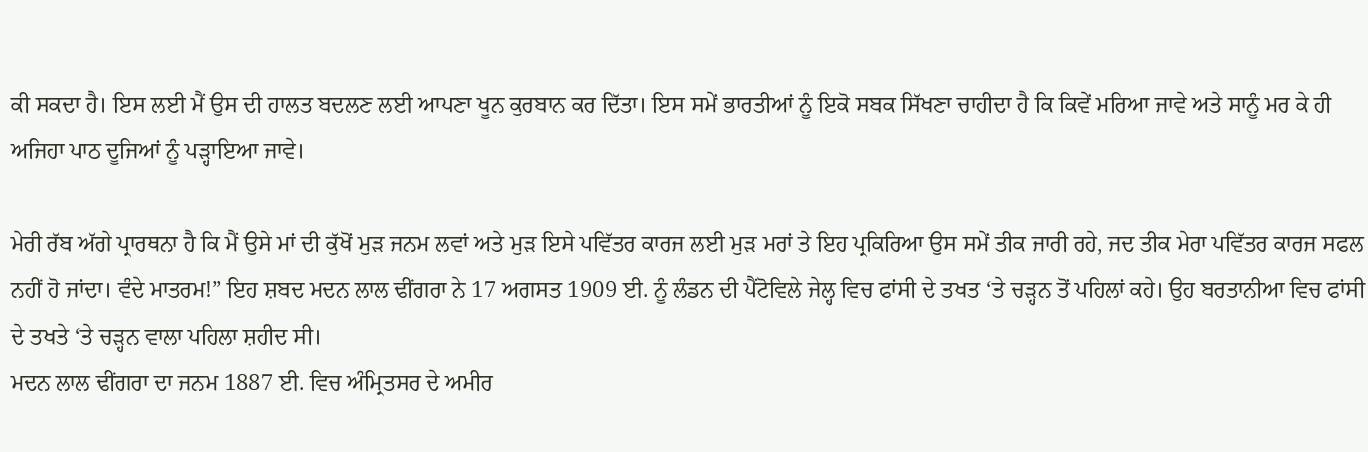ਕੀ ਸਕਦਾ ਹੈ। ਇਸ ਲਈ ਮੈਂ ਉਸ ਦੀ ਹਾਲਤ ਬਦਲਣ ਲਈ ਆਪਣਾ ਖੂਨ ਕੁਰਬਾਨ ਕਰ ਦਿੱਤਾ। ਇਸ ਸਮੇਂ ਭਾਰਤੀਆਂ ਨੂੰ ਇਕੋ ਸਬਕ ਸਿੱਖਣਾ ਚਾਹੀਦਾ ਹੈ ਕਿ ਕਿਵੇਂ ਮਰਿਆ ਜਾਵੇ ਅਤੇ ਸਾਨੂੰ ਮਰ ਕੇ ਹੀ ਅਜਿਹਾ ਪਾਠ ਦੂਜਿਆਂ ਨੂੰ ਪੜ੍ਹਾਇਆ ਜਾਵੇ।

ਮੇਰੀ ਰੱਬ ਅੱਗੇ ਪ੍ਰਾਰਥਨਾ ਹੈ ਕਿ ਮੈਂ ਉਸੇ ਮਾਂ ਦੀ ਕੁੱਖੋਂ ਮੁੜ ਜਨਮ ਲਵਾਂ ਅਤੇ ਮੁੜ ਇਸੇ ਪਵਿੱਤਰ ਕਾਰਜ ਲਈ ਮੁੜ ਮਰਾਂ ਤੇ ਇਹ ਪ੍ਰਕਿਰਿਆ ਉਸ ਸਮੇਂ ਤੀਕ ਜਾਰੀ ਰਹੇ, ਜਦ ਤੀਕ ਮੇਰਾ ਪਵਿੱਤਰ ਕਾਰਜ ਸਫਲ ਨਹੀਂ ਹੋ ਜਾਂਦਾ। ਵੰਦੇ ਮਾਤਰਮ!” ਇਹ ਸ਼ਬਦ ਮਦਨ ਲਾਲ ਢੀਂਗਰਾ ਨੇ 17 ਅਗਸਤ 1909 ਈ. ਨੂੰ ਲੰਡਨ ਦੀ ਪੈਂਟੋਵਿਲੇ ਜੇਲ੍ਹ ਵਿਚ ਫਾਂਸੀ ਦੇ ਤਖਤ ‘ਤੇ ਚੜ੍ਹਨ ਤੋਂ ਪਹਿਲਾਂ ਕਹੇ। ਉਹ ਬਰਤਾਨੀਆ ਵਿਚ ਫਾਂਸੀ ਦੇ ਤਖਤੇ ‘ਤੇ ਚੜ੍ਹਨ ਵਾਲਾ ਪਹਿਲਾ ਸ਼ਹੀਦ ਸੀ।
ਮਦਨ ਲਾਲ ਢੀਂਗਰਾ ਦਾ ਜਨਮ 1887 ਈ. ਵਿਚ ਅੰਮ੍ਰਿਤਸਰ ਦੇ ਅਮੀਰ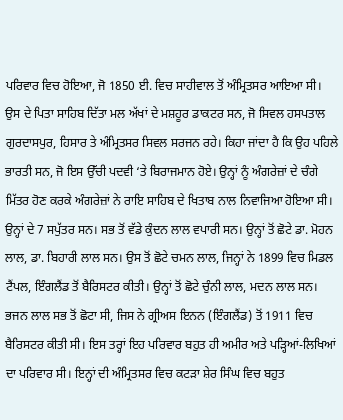ਪਰਿਵਾਰ ਵਿਚ ਹੋਇਆ, ਜੋ 1850 ਈ. ਵਿਚ ਸਾਹੀਵਾਲ ਤੋਂ ਅੰਮ੍ਰਿਤਸਰ ਆਇਆ ਸੀ। ਉਸ ਦੇ ਪਿਤਾ ਸਾਹਿਬ ਦਿੱਤਾ ਮਲ ਅੱਖਾਂ ਦੇ ਮਸ਼ਹੂਰ ਡਾਕਟਰ ਸਨ, ਜੋ ਸਿਵਲ ਹਸਪਤਾਲ ਗੁਰਦਾਸਪੁਰ, ਹਿਸਾਰ ਤੇ ਅੰਮ੍ਰਿਤਸਰ ਸਿਵਲ ਸਰਜਨ ਰਹੇ। ਕਿਹਾ ਜਾਂਦਾ ਹੈ ਕਿ ਉਹ ਪਹਿਲੇ ਭਾਰਤੀ ਸਨ, ਜੋ ਇਸ ਉੱਚੀ ਪਦਵੀ ‘ਤੇ ਬਿਰਾਜਮਾਨ ਹੋਏ। ਉਨ੍ਹਾਂ ਨੂੰ ਅੰਗਰੇਜ਼ਾਂ ਦੇ ਚੰਗੇ ਮਿੱਤਰ ਹੋਣ ਕਰਕੇ ਅੰਗਰੇਜ਼ਾਂ ਨੇ ਰਾਇ ਸਾਹਿਬ ਦੇ ਖਿਤਾਬ ਨਾਲ ਨਿਵਾਜਿਆ ਹੋਇਆ ਸੀ। ਉਨ੍ਹਾਂ ਦੇ 7 ਸਪੁੱਤਰ ਸਨ। ਸਭ ਤੋਂ ਵੱਡੇ ਕੁੰਦਨ ਲਾਲ ਵਪਾਰੀ ਸਨ। ਉਨ੍ਹਾਂ ਤੋਂ ਛੋਟੇ ਡਾ. ਮੋਹਨ ਲਾਲ, ਡਾ. ਬਿਹਾਰੀ ਲਾਲ ਸਨ। ਉਸ ਤੋਂ ਛੋਟੇ ਚਮਨ ਲਾਲ, ਜਿਨ੍ਹਾਂ ਨੇ 1899 ਵਿਚ ਮਿਡਲ ਟੈਂਪਲ, ਇੰਗਲੈਂਡ ਤੋਂ ਬੈਰਿਸਟਰ ਕੀਤੀ। ਉਨ੍ਹਾਂ ਤੋਂ ਛੋਟੇ ਚੁੰਨੀ ਲਾਲ, ਮਦਨ ਲਾਲ ਸਨ। ਭਜਨ ਲਾਲ ਸਭ ਤੋਂ ਛੋਟਾ ਸੀ, ਜਿਸ ਨੇ ਗ੍ਰੀਅਸ ਇਨਨ (ਇੰਗਲੈਂਡ) ਤੋਂ 1911 ਵਿਚ ਬੈਰਿਸਟਰ ਕੀਤੀ ਸੀ। ਇਸ ਤਰ੍ਹਾਂ ਇਹ ਪਰਿਵਾਰ ਬਹੁਤ ਹੀ ਅਮੀਰ ਅਤੇ ਪੜ੍ਹਿਆਂ-ਲਿਖਿਆਂ ਦਾ ਪਰਿਵਾਰ ਸੀ। ਇਨ੍ਹਾਂ ਦੀ ਅੰਮ੍ਰਿਤਸਰ ਵਿਚ ਕਟੜਾ ਸ਼ੇਰ ਸਿੰਘ ਵਿਚ ਬਹੁਤ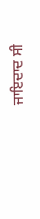ਜਾਇਦਾਦ ਸੀ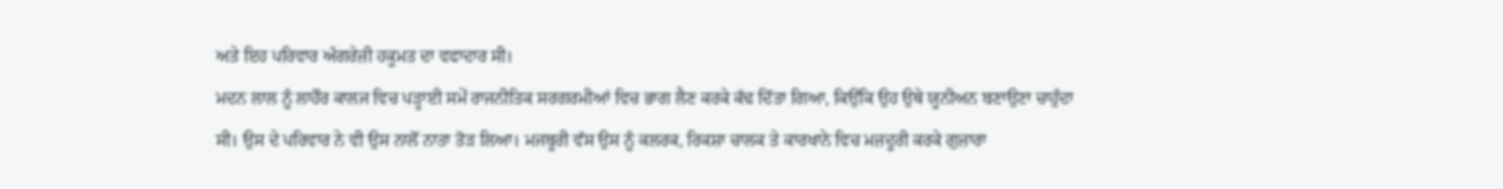ਅਤੇ ਇਹ ਪਰਿਵਾਰ ਅੰਗਰੇਜ਼ੀ ਹਕੂਮਤ ਦਾ ਵਫਾਦਾਰ ਸੀ।
ਮਦਨ ਲਾਲ ਨੂੰ ਲਾਹੌਰ ਕਾਲਜ ਵਿਚ ਪੜ੍ਹਾਈ ਸਮੇਂ ਰਾਜਨੀਤਿਕ ਸਰਗਰਮੀਆਂ ਵਿਚ ਭਾਗ ਲੈਣ ਕਰਕੇ ਕੱਢ ਦਿੱਤਾ ਗਿਆ, ਕਿਉਂਕਿ ਉਹ ਉਥੇ ਯੂਨੀਅਨ ਬਣਾਉਣਾ ਚਾਹੁੰਦਾ ਸੀ। ਉਸ ਦੇ ਪਰਿਵਾਰ ਨੇ ਵੀ ਉਸ ਨਾਲੋਂ ਨਾਤਾ ਤੋੜ ਲਿਆ। ਮਜਬੂਰੀ ਵੱਸ ਉਸ ਨੂੰ ਕਲਰਕ, ਰਿਕਸ਼ਾ ਚਾਲਕ ਤੇ ਕਾਰਖਾਨੇ ਵਿਚ ਮਜ਼ਦੂਰੀ ਕਰਕੇ ਗੁਜ਼ਾਰਾ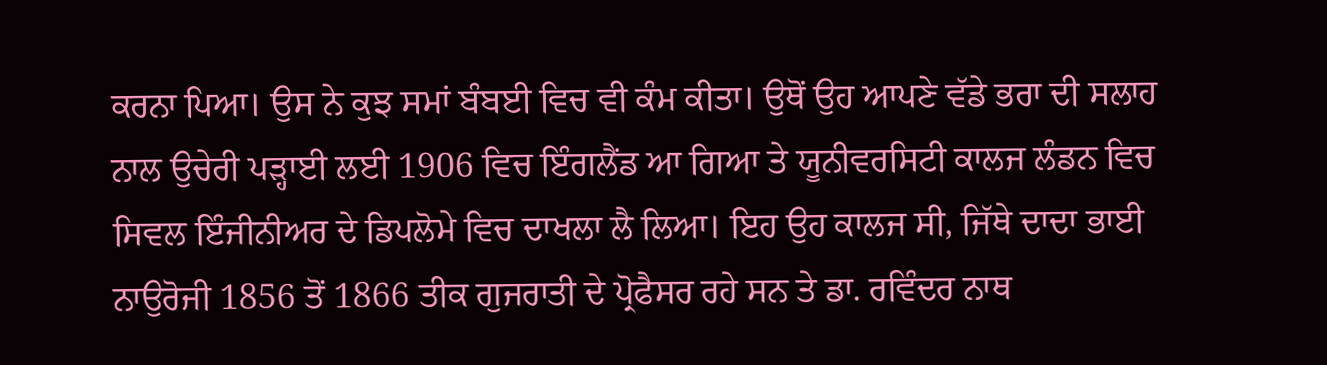ਕਰਨਾ ਪਿਆ। ਉਸ ਨੇ ਕੁਝ ਸਮਾਂ ਬੰਬਈ ਵਿਚ ਵੀ ਕੰਮ ਕੀਤਾ। ਉਥੋਂ ਉਹ ਆਪਣੇ ਵੱਡੇ ਭਰਾ ਦੀ ਸਲਾਹ ਨਾਲ ਉਚੇਰੀ ਪੜ੍ਹਾਈ ਲਈ 1906 ਵਿਚ ਇੰਗਲੈਂਡ ਆ ਗਿਆ ਤੇ ਯੂਨੀਵਰਸਿਟੀ ਕਾਲਜ ਲੰਡਨ ਵਿਚ ਸਿਵਲ ਇੰਜੀਨੀਅਰ ਦੇ ਡਿਪਲੋਮੇ ਵਿਚ ਦਾਖਲਾ ਲੈ ਲਿਆ। ਇਹ ਉਹ ਕਾਲਜ ਸੀ, ਜਿੱਥੇ ਦਾਦਾ ਭਾਈ ਨਾਉਰੋਜੀ 1856 ਤੋਂ 1866 ਤੀਕ ਗੁਜਰਾਤੀ ਦੇ ਪ੍ਰੋਫੈਸਰ ਰਹੇ ਸਨ ਤੇ ਡਾ. ਰਵਿੰਦਰ ਨਾਥ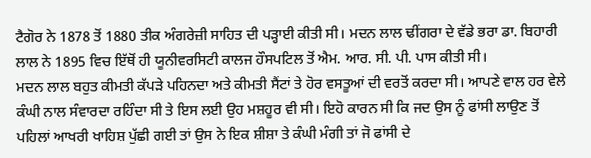ਟੈਗੋਰ ਨੇ 1878 ਤੋਂ 1880 ਤੀਕ ਅੰਗਰੇਜ਼ੀ ਸਾਹਿਤ ਦੀ ਪੜ੍ਹਾਈ ਕੀਤੀ ਸੀ। ਮਦਨ ਲਾਲ ਢੀਂਗਰਾ ਦੇ ਵੱਡੇ ਭਰਾ ਡਾ. ਬਿਹਾਰੀ ਲਾਲ ਨੇ 1895 ਵਿਚ ਇੱਥੋਂ ਹੀ ਯੂਨੀਵਰਸਿਟੀ ਕਾਲਜ ਹੌਸਪਟਿਲ ਤੋਂ ਐਮ. ਆਰ. ਸੀ. ਪੀ. ਪਾਸ ਕੀਤੀ ਸੀ।
ਮਦਨ ਲਾਲ ਬਹੁਤ ਕੀਮਤੀ ਕੱਪੜੇ ਪਹਿਨਦਾ ਅਤੇ ਕੀਮਤੀ ਸੈਂਟਾਂ ਤੇ ਹੋਰ ਵਸਤੂਆਂ ਦੀ ਵਰਤੋਂ ਕਰਦਾ ਸੀ। ਆਪਣੇ ਵਾਲ ਹਰ ਵੇਲੇ ਕੰਘੀ ਨਾਲ ਸੰਵਾਰਦਾ ਰਹਿੰਦਾ ਸੀ ਤੇ ਇਸ ਲਈ ਉਹ ਮਸ਼ਹੂਰ ਵੀ ਸੀ। ਇਹੋ ਕਾਰਨ ਸੀ ਕਿ ਜਦ ਉਸ ਨੂੰ ਫਾਂਸੀ ਲਾਉਣ ਤੋਂ ਪਹਿਲਾਂ ਆਖਰੀ ਖਾਹਿਸ਼ ਪੁੱਛੀ ਗਈ ਤਾਂ ਉਸ ਨੇ ਇਕ ਸ਼ੀਸ਼ਾ ਤੇ ਕੰਘੀ ਮੰਗੀ ਤਾਂ ਜੋ ਫਾਂਸੀ ਦੇ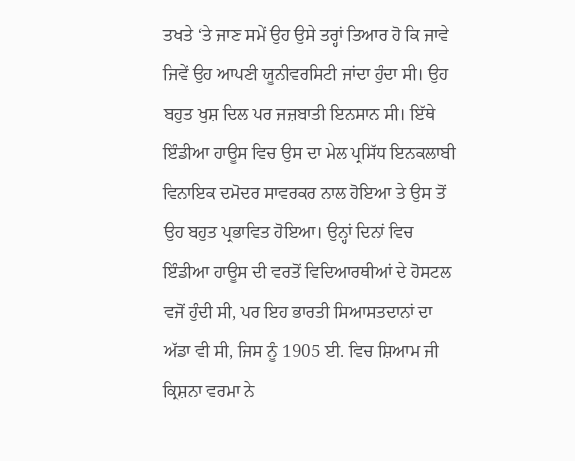ਤਖਤੇ ‘ਤੇ ਜਾਣ ਸਮੇਂ ਉਹ ਉਸੇ ਤਰ੍ਹਾਂ ਤਿਆਰ ਹੋ ਕਿ ਜਾਵੇ ਜਿਵੇਂ ਉਹ ਆਪਣੀ ਯੂਨੀਵਰਸਿਟੀ ਜਾਂਦਾ ਹੁੰਦਾ ਸੀ। ਉਹ ਬਹੁਤ ਖੁਸ਼ ਦਿਲ ਪਰ ਜਜ਼ਬਾਤੀ ਇਨਸਾਨ ਸੀ। ਇੱਥੇ ਇੰਡੀਆ ਹਾਊਸ ਵਿਚ ਉਸ ਦਾ ਮੇਲ ਪ੍ਰਸਿੱਧ ਇਨਕਲਾਬੀ ਵਿਨਾਇਕ ਦਮੋਦਰ ਸਾਵਰਕਰ ਨਾਲ ਹੋਇਆ ਤੇ ਉਸ ਤੋਂ ਉਹ ਬਹੁਤ ਪ੍ਰਭਾਵਿਤ ਹੋਇਆ। ਉਨ੍ਹਾਂ ਦਿਨਾਂ ਵਿਚ ਇੰਡੀਆ ਹਾਊਸ ਦੀ ਵਰਤੋਂ ਵਿਦਿਆਰਥੀਆਂ ਦੇ ਹੋਸਟਲ ਵਜੋਂ ਹੁੰਦੀ ਸੀ, ਪਰ ਇਹ ਭਾਰਤੀ ਸਿਆਸਤਦਾਨਾਂ ਦਾ ਅੱਡਾ ਵੀ ਸੀ, ਜਿਸ ਨੂੰ 1905 ਈ. ਵਿਚ ਸ਼ਿਆਮ ਜੀ ਕ੍ਰਿਸ਼ਨਾ ਵਰਮਾ ਨੇ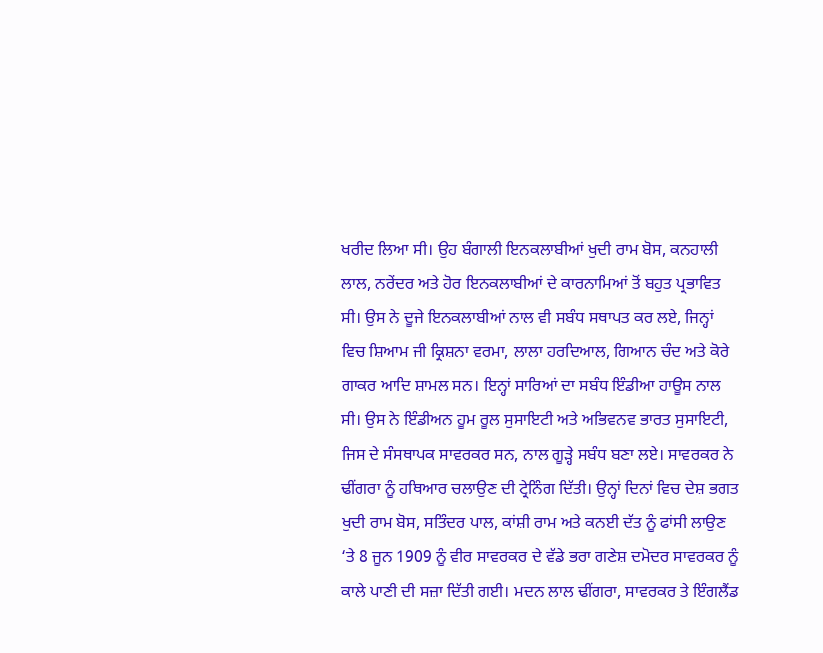ਖਰੀਦ ਲਿਆ ਸੀ। ਉਹ ਬੰਗਾਲੀ ਇਨਕਲਾਬੀਆਂ ਖੁਦੀ ਰਾਮ ਬੋਸ, ਕਨਹਾਲੀ ਲਾਲ, ਨਰੇਂਦਰ ਅਤੇ ਹੋਰ ਇਨਕਲਾਬੀਆਂ ਦੇ ਕਾਰਨਾਮਿਆਂ ਤੋਂ ਬਹੁਤ ਪ੍ਰਭਾਵਿਤ ਸੀ। ਉਸ ਨੇ ਦੂਜੇ ਇਨਕਲਾਬੀਆਂ ਨਾਲ ਵੀ ਸਬੰਧ ਸਥਾਪਤ ਕਰ ਲਏ, ਜਿਨ੍ਹਾਂ ਵਿਚ ਸ਼ਿਆਮ ਜੀ ਕ੍ਰਿਸ਼ਨਾ ਵਰਮਾ, ਲਾਲਾ ਹਰਦਿਆਲ, ਗਿਆਨ ਚੰਦ ਅਤੇ ਕੋਰੇ ਗਾਕਰ ਆਦਿ ਸ਼ਾਮਲ ਸਨ। ਇਨ੍ਹਾਂ ਸਾਰਿਆਂ ਦਾ ਸਬੰਧ ਇੰਡੀਆ ਹਾਊਸ ਨਾਲ ਸੀ। ਉਸ ਨੇ ਇੰਡੀਅਨ ਹੂਮ ਰੂਲ ਸੁਸਾਇਟੀ ਅਤੇ ਅਭਿਵਨਵ ਭਾਰਤ ਸੁਸਾਇਟੀ, ਜਿਸ ਦੇ ਸੰਸਥਾਪਕ ਸਾਵਰਕਰ ਸਨ, ਨਾਲ ਗੂੜ੍ਹੇ ਸਬੰਧ ਬਣਾ ਲਏ। ਸਾਵਰਕਰ ਨੇ ਢੀਂਗਰਾ ਨੂੰ ਹਥਿਆਰ ਚਲਾਉਣ ਦੀ ਟ੍ਰੇਨਿੰਗ ਦਿੱਤੀ। ਉਨ੍ਹਾਂ ਦਿਨਾਂ ਵਿਚ ਦੇਸ਼ ਭਗਤ ਖੁਦੀ ਰਾਮ ਬੋਸ, ਸਤਿੰਦਰ ਪਾਲ, ਕਾਂਸ਼ੀ ਰਾਮ ਅਤੇ ਕਨਈ ਦੱਤ ਨੂੰ ਫਾਂਸੀ ਲਾਉਣ ‘ਤੇ 8 ਜੂਨ 1909 ਨੂੰ ਵੀਰ ਸਾਵਰਕਰ ਦੇ ਵੱਡੇ ਭਰਾ ਗਣੇਸ਼ ਦਮੋਦਰ ਸਾਵਰਕਰ ਨੂੰ ਕਾਲੇ ਪਾਣੀ ਦੀ ਸਜ਼ਾ ਦਿੱਤੀ ਗਈ। ਮਦਨ ਲਾਲ ਢੀਂਗਰਾ, ਸਾਵਰਕਰ ਤੇ ਇੰਗਲੈਂਡ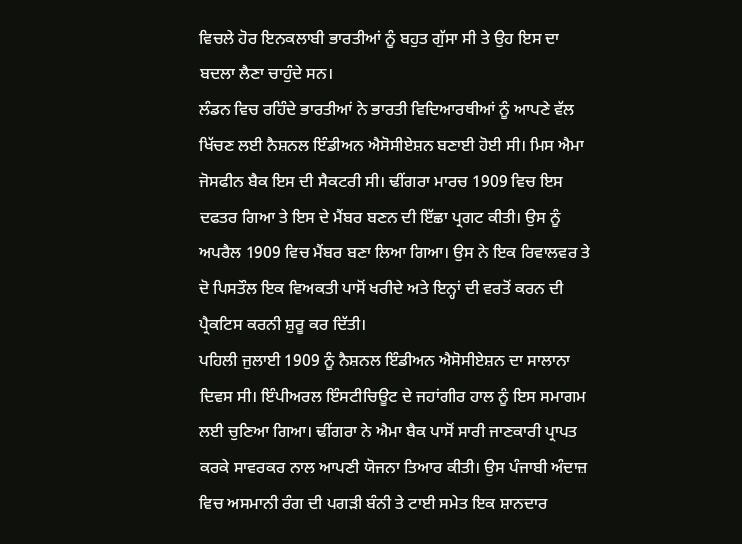ਵਿਚਲੇ ਹੋਰ ਇਨਕਲਾਬੀ ਭਾਰਤੀਆਂ ਨੂੰ ਬਹੁਤ ਗੁੱਸਾ ਸੀ ਤੇ ਉਹ ਇਸ ਦਾ ਬਦਲਾ ਲੈਣਾ ਚਾਹੁੰਦੇ ਸਨ।
ਲੰਡਨ ਵਿਚ ਰਹਿੰਦੇ ਭਾਰਤੀਆਂ ਨੇ ਭਾਰਤੀ ਵਿਦਿਆਰਥੀਆਂ ਨੂੰ ਆਪਣੇ ਵੱਲ ਖਿੱਚਣ ਲਈ ਨੈਸ਼ਨਲ ਇੰਡੀਅਨ ਐਸੋਸੀਏਸ਼ਨ ਬਣਾਈ ਹੋਈ ਸੀ। ਮਿਸ ਐਮਾ ਜੋਸਫੀਨ ਬੈਕ ਇਸ ਦੀ ਸੈਕਟਰੀ ਸੀ। ਢੀਂਗਰਾ ਮਾਰਚ 1909 ਵਿਚ ਇਸ ਦਫਤਰ ਗਿਆ ਤੇ ਇਸ ਦੇ ਮੈਂਬਰ ਬਣਨ ਦੀ ਇੱਛਾ ਪ੍ਰਗਟ ਕੀਤੀ। ਉਸ ਨੂੰ ਅਪਰੈਲ 1909 ਵਿਚ ਮੈਂਬਰ ਬਣਾ ਲਿਆ ਗਿਆ। ਉਸ ਨੇ ਇਕ ਰਿਵਾਲਵਰ ਤੇ ਦੋ ਪਿਸਤੌਲ ਇਕ ਵਿਅਕਤੀ ਪਾਸੋਂ ਖਰੀਦੇ ਅਤੇ ਇਨ੍ਹਾਂ ਦੀ ਵਰਤੋਂ ਕਰਨ ਦੀ ਪ੍ਰੈਕਟਿਸ ਕਰਨੀ ਸ਼ੁਰੂ ਕਰ ਦਿੱਤੀ।
ਪਹਿਲੀ ਜੁਲਾਈ 1909 ਨੂੰ ਨੈਸ਼ਨਲ ਇੰਡੀਅਨ ਐਸੋਸੀਏਸ਼ਨ ਦਾ ਸਾਲਾਨਾ ਦਿਵਸ ਸੀ। ਇੰਪੀਅਰਲ ਇੰਸਟੀਚਿਊਟ ਦੇ ਜਹਾਂਗੀਰ ਹਾਲ ਨੂੰ ਇਸ ਸਮਾਗਮ ਲਈ ਚੁਣਿਆ ਗਿਆ। ਢੀਂਗਰਾ ਨੇ ਐਮਾ ਬੈਕ ਪਾਸੋਂ ਸਾਰੀ ਜਾਣਕਾਰੀ ਪ੍ਰਾਪਤ ਕਰਕੇ ਸਾਵਰਕਰ ਨਾਲ ਆਪਣੀ ਯੋਜਨਾ ਤਿਆਰ ਕੀਤੀ। ਉਸ ਪੰਜਾਬੀ ਅੰਦਾਜ਼ ਵਿਚ ਅਸਮਾਨੀ ਰੰਗ ਦੀ ਪਗੜੀ ਬੰਨੀ ਤੇ ਟਾਈ ਸਮੇਤ ਇਕ ਸ਼ਾਨਦਾਰ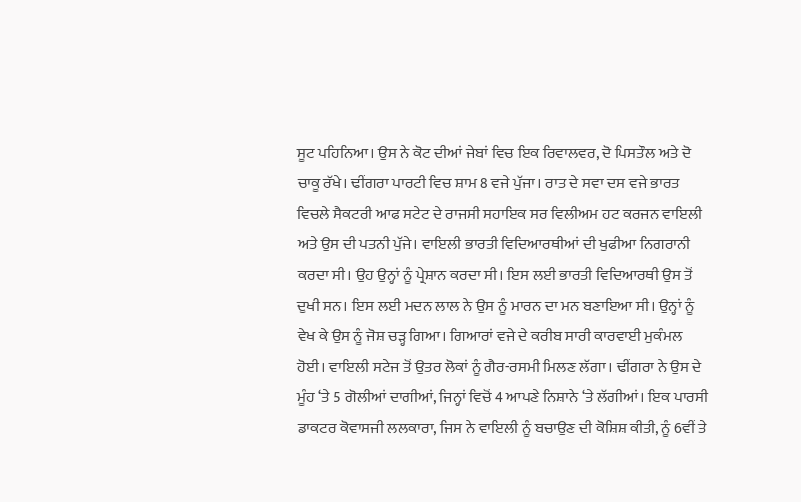ਸੂਟ ਪਹਿਨਿਆ। ਉਸ ਨੇ ਕੋਟ ਦੀਆਂ ਜੇਬਾਂ ਵਿਚ ਇਕ ਰਿਵਾਲਵਰ, ਦੋ ਪਿਸਤੌਲ ਅਤੇ ਦੋ ਚਾਕੂ ਰੱਖੇ। ਢੀਂਗਰਾ ਪਾਰਟੀ ਵਿਚ ਸ਼ਾਮ 8 ਵਜੇ ਪੁੱਜਾ। ਰਾਤ ਦੇ ਸਵਾ ਦਸ ਵਜੇ ਭਾਰਤ ਵਿਚਲੇ ਸੈਕਟਰੀ ਆਫ ਸਟੇਟ ਦੇ ਰਾਜਸੀ ਸਹਾਇਕ ਸਰ ਵਿਲੀਅਮ ਹਟ ਕਰਜਨ ਵਾਇਲੀ ਅਤੇ ਉਸ ਦੀ ਪਤਨੀ ਪੁੱਜੇ। ਵਾਇਲੀ ਭਾਰਤੀ ਵਿਦਿਆਰਥੀਆਂ ਦੀ ਖੁਫੀਆ ਨਿਗਰਾਨੀ ਕਰਦਾ ਸੀ। ਉਹ ਉਨ੍ਹਾਂ ਨੂੰ ਪ੍ਰੇਸ਼ਾਨ ਕਰਦਾ ਸੀ। ਇਸ ਲਈ ਭਾਰਤੀ ਵਿਦਿਆਰਥੀ ਉਸ ਤੋਂ ਦੁਖੀ ਸਨ। ਇਸ ਲਈ ਮਦਨ ਲਾਲ ਨੇ ਉਸ ਨੂੰ ਮਾਰਨ ਦਾ ਮਨ ਬਣਾਇਆ ਸੀ। ਉਨ੍ਹਾਂ ਨੂੰ ਵੇਖ ਕੇ ਉਸ ਨੂੰ ਜੋਸ਼ ਚੜ੍ਹ ਗਿਆ। ਗਿਆਰਾਂ ਵਜੇ ਦੇ ਕਰੀਬ ਸਾਰੀ ਕਾਰਵਾਈ ਮੁਕੰਮਲ ਹੋਈ। ਵਾਇਲੀ ਸਟੇਜ ਤੋਂ ਉਤਰ ਲੋਕਾਂ ਨੂੰ ਗੈਰ-ਰਸਮੀ ਮਿਲਣ ਲੱਗਾ। ਢੀਂਗਰਾ ਨੇ ਉਸ ਦੇ ਮੂੰਹ ‘ਤੇ 5 ਗੋਲੀਆਂ ਦਾਗੀਆਂ, ਜਿਨ੍ਹਾਂ ਵਿਚੋਂ 4 ਆਪਣੇ ਨਿਸ਼ਾਨੇ ‘ਤੇ ਲੱਗੀਆਂ। ਇਕ ਪਾਰਸੀ ਡਾਕਟਰ ਕੋਵਾਸਜੀ ਲਲਕਾਰਾ, ਜਿਸ ਨੇ ਵਾਇਲੀ ਨੂੰ ਬਚਾਉਣ ਦੀ ਕੋਸ਼ਿਸ਼ ਕੀਤੀ, ਨੂੰ 6ਵੀਂ ਤੇ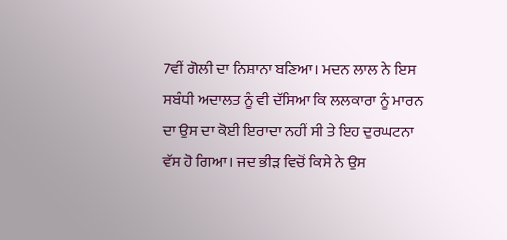7ਵੀਂ ਗੋਲੀ ਦਾ ਨਿਸ਼ਾਨਾ ਬਣਿਆ। ਮਦਨ ਲਾਲ ਨੇ ਇਸ ਸਬੰਧੀ ਅਦਾਲਤ ਨੂੰ ਵੀ ਦੱਸਿਆ ਕਿ ਲਲਕਾਰਾ ਨੂੰ ਮਾਰਨ ਦਾ ਉਸ ਦਾ ਕੋਈ ਇਰਾਦਾ ਨਹੀਂ ਸੀ ਤੇ ਇਹ ਦੁਰਘਟਨਾ ਵੱਸ ਹੋ ਗਿਆ। ਜਦ ਭੀੜ ਵਿਚੋਂ ਕਿਸੇ ਨੇ ਉਸ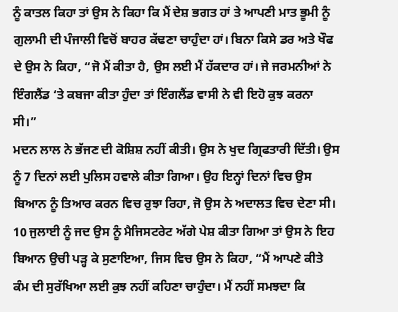ਨੂੰ ਕਾਤਲ ਕਿਹਾ ਤਾਂ ਉਸ ਨੇ ਕਿਹਾ ਕਿ ਮੈਂ ਦੇਸ਼ ਭਗਤ ਹਾਂ ਤੇ ਆਪਣੀ ਮਾਤ ਭੂਮੀ ਨੂੰ ਗੁਲਾਮੀ ਦੀ ਪੰਜਾਲੀ ਵਿਚੋਂ ਬਾਹਰ ਕੱਢਣਾ ਚਾਹੁੰਦਾ ਹਾਂ। ਬਿਨਾ ਕਿਸੇ ਡਰ ਅਤੇ ਖੌਫ ਦੇ ਉਸ ਨੇ ਕਿਹਾ, “ਜੋ ਮੈਂ ਕੀਤਾ ਹੈ, ਉਸ ਲਈ ਮੈਂ ਹੱਕਦਾਰ ਹਾਂ। ਜੇ ਜਰਮਨੀਆਂ ਨੇ ਇੰਗਲੈਂਡ ‘ਤੇ ਕਬਜਾ ਕੀਤਾ ਹੁੰਦਾ ਤਾਂ ਇੰਗਲੈਂਡ ਵਾਸੀ ਨੇ ਵੀ ਇਹੋ ਕੁਝ ਕਰਨਾ ਸੀ।”
ਮਦਨ ਲਾਲ ਨੇ ਭੱਜਣ ਦੀ ਕੋਸ਼ਿਸ਼ ਨਹੀਂ ਕੀਤੀ। ਉਸ ਨੇ ਖੁਦ ਗ੍ਰਿਫਤਾਰੀ ਦਿੱਤੀ। ਉਸ ਨੂੰ 7 ਦਿਨਾਂ ਲਈ ਪੁਲਿਸ ਹਵਾਲੇ ਕੀਤਾ ਗਿਆ। ਉਹ ਇਨ੍ਹਾਂ ਦਿਨਾਂ ਵਿਚ ਉਸ ਬਿਆਨ ਨੂੰ ਤਿਆਰ ਕਰਨ ਵਿਚ ਰੁਝਾ ਰਿਹਾ, ਜੋ ਉਸ ਨੇ ਅਦਾਲਤ ਵਿਚ ਦੇਣਾ ਸੀ। 10 ਜੁਲਾਈ ਨੂੰ ਜਦ ਉਸ ਨੂੰ ਮੈਜਿਸਟਰੇਟ ਅੱਗੇ ਪੇਸ਼ ਕੀਤਾ ਗਿਆ ਤਾਂ ਉਸ ਨੇ ਇਹ ਬਿਆਨ ਉਚੀ ਪੜ੍ਹ ਕੇ ਸੁਣਾਇਆ, ਜਿਸ ਵਿਚ ਉਸ ਨੇ ਕਿਹਾ, “ਮੈਂ ਆਪਣੇ ਕੀਤੇ ਕੰਮ ਦੀ ਸੁਰੱਖਿਆ ਲਈ ਕੁਝ ਨਹੀਂ ਕਹਿਣਾ ਚਾਹੁੰਦਾ। ਮੈਂ ਨਹੀਂ ਸਮਝਦਾ ਕਿ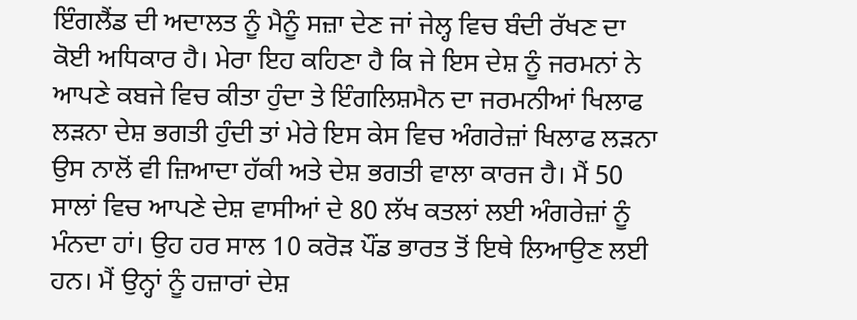ਇੰਗਲੈਂਡ ਦੀ ਅਦਾਲਤ ਨੂੰ ਮੈਨੂੰ ਸਜ਼ਾ ਦੇਣ ਜਾਂ ਜੇਲ੍ਹ ਵਿਚ ਬੰਦੀ ਰੱਖਣ ਦਾ ਕੋਈ ਅਧਿਕਾਰ ਹੈ। ਮੇਰਾ ਇਹ ਕਹਿਣਾ ਹੈ ਕਿ ਜੇ ਇਸ ਦੇਸ਼ ਨੂੰ ਜਰਮਨਾਂ ਨੇ ਆਪਣੇ ਕਬਜੇ ਵਿਚ ਕੀਤਾ ਹੁੰਦਾ ਤੇ ਇੰਗਲਿਸ਼ਮੈਨ ਦਾ ਜਰਮਨੀਆਂ ਖਿਲਾਫ ਲੜਨਾ ਦੇਸ਼ ਭਗਤੀ ਹੁੰਦੀ ਤਾਂ ਮੇਰੇ ਇਸ ਕੇਸ ਵਿਚ ਅੰਗਰੇਜ਼ਾਂ ਖਿਲਾਫ ਲੜਨਾ ਉਸ ਨਾਲੋਂ ਵੀ ਜ਼ਿਆਦਾ ਹੱਕੀ ਅਤੇ ਦੇਸ਼ ਭਗਤੀ ਵਾਲਾ ਕਾਰਜ ਹੈ। ਮੈਂ 50 ਸਾਲਾਂ ਵਿਚ ਆਪਣੇ ਦੇਸ਼ ਵਾਸੀਆਂ ਦੇ 80 ਲੱਖ ਕਤਲਾਂ ਲਈ ਅੰਗਰੇਜ਼ਾਂ ਨੂੰ ਮੰਨਦਾ ਹਾਂ। ਉਹ ਹਰ ਸਾਲ 10 ਕਰੋੜ ਪੌਂਡ ਭਾਰਤ ਤੋਂ ਇਥੇ ਲਿਆਉਣ ਲਈ ਹਨ। ਮੈਂ ਉਨ੍ਹਾਂ ਨੂੰ ਹਜ਼ਾਰਾਂ ਦੇਸ਼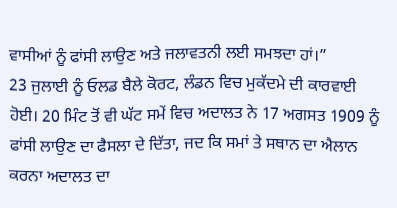ਵਾਸੀਆਂ ਨੂੰ ਫਾਂਸੀ ਲਾਉਣ ਅਤੇ ਜਲਾਵਤਨੀ ਲਈ ਸਮਝਦਾ ਹਾਂ।”
23 ਜੁਲਾਈ ਨੂੰ ਓਲਡ ਬੈਲੇ ਕੋਰਟ, ਲੰਡਨ ਵਿਚ ਮੁਕੱਦਮੇ ਦੀ ਕਾਰਵਾਈ ਹੋਈ। 20 ਮਿੰਟ ਤੋਂ ਵੀ ਘੱਟ ਸਮੇਂ ਵਿਚ ਅਦਾਲਤ ਨੇ 17 ਅਗਸਤ 1909 ਨੂੰ ਫਾਂਸੀ ਲਾਉਣ ਦਾ ਫੈਸਲਾ ਦੇ ਦਿੱਤਾ, ਜਦ ਕਿ ਸਮਾਂ ਤੇ ਸਥਾਨ ਦਾ ਐਲਾਨ ਕਰਨਾ ਅਦਾਲਤ ਦਾ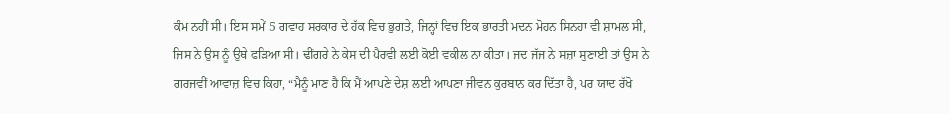ਕੰਮ ਨਹੀਂ ਸੀ। ਇਸ ਸਮੇਂ 5 ਗਵਾਹ ਸਰਕਾਰ ਦੇ ਹੱਕ ਵਿਚ ਭੁਗਤੇ, ਜਿਨ੍ਹਾਂ ਵਿਚ ਇਕ ਭਾਰਤੀ ਮਦਨ ਮੋਹਨ ਸਿਨਹਾ ਵੀ ਸ਼ਾਮਲ ਸੀ, ਜਿਸ ਨੇ ਉਸ ਨੂੰ ਉਥੇ ਫੜਿਆ ਸੀ। ਢੀਂਗਰੇ ਨੇ ਕੇਸ ਦੀ ਪੈਰਵੀ ਲਈ ਕੋਈ ਵਕੀਲ ਨਾ ਕੀਤਾ। ਜਦ ਜੱਜ ਨੇ ਸਜ਼ਾ ਸੁਣਾਈ ਤਾਂ ਉਸ ਨੇ ਗਰਜਵੀਂ ਆਵਾਜ਼ ਵਿਚ ਕਿਹਾ, “ਮੈਨੂੰ ਮਾਣ ਹੈ ਕਿ ਮੈਂ ਆਪਣੇ ਦੇਸ਼ ਲਈ ਆਪਣਾ ਜੀਵਨ ਕੁਰਬਾਨ ਕਰ ਦਿੱਤਾ ਹੈ, ਪਰ ਯਾਦ ਰੱਖੋ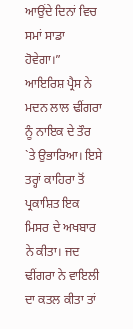ਆਉਂਦੇ ਦਿਨਾਂ ਵਿਚ ਸਮਾਂ ਸਾਡਾ ਹੋਵੇਗਾ।”
ਆਇਰਿਸ਼ ਪ੍ਰੈਸ ਨੇ ਮਦਨ ਲਾਲ ਢੀਂਗਰਾ ਨੂੰ ਨਾਇਕ ਦੇ ਤੌਰ `ਤੇ ਉਭਾਰਿਆ। ਇਸੇ ਤਰ੍ਹਾਂ ਕਾਹਿਰਾ ਤੋਂ ਪ੍ਰਕਾਸ਼ਿਤ ਇਕ ਮਿਸਰ ਦੇ ਅਖਬਾਰ ਨੇ ਕੀਤਾ। ਜਦ ਢੀਂਗਰਾ ਨੇ ਵਾਇਲੀ ਦਾ ਕਤਲ ਕੀਤਾ ਤਾਂ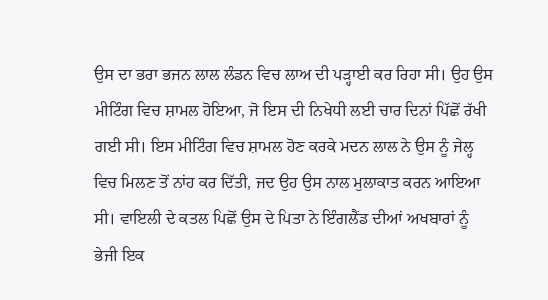ਉਸ ਦਾ ਭਰਾ ਭਜਨ ਲਾਲ ਲੰਡਨ ਵਿਚ ਲਾਅ ਦੀ ਪੜ੍ਹਾਈ ਕਰ ਰਿਹਾ ਸੀ। ਉਹ ਉਸ ਮੀਟਿੰਗ ਵਿਚ ਸ਼ਾਮਲ ਹੋਇਆ, ਜੋ ਇਸ ਦੀ ਨਿਖੇਧੀ ਲਈ ਚਾਰ ਦਿਨਾਂ ਪਿੱਛੋਂ ਰੱਖੀ ਗਈ ਸੀ। ਇਸ ਮੀਟਿੰਗ ਵਿਚ ਸ਼ਾਮਲ ਹੋਣ ਕਰਕੇ ਮਦਨ ਲਾਲ ਨੇ ਉਸ ਨੂੰ ਜੇਲ੍ਹ ਵਿਚ ਮਿਲਣ ਤੋਂ ਨਾਂਹ ਕਰ ਦਿੱਤੀ, ਜਦ ਉਹ ਉਸ ਨਾਲ ਮੁਲਾਕਾਤ ਕਰਨ ਆਇਆ ਸੀ। ਵਾਇਲੀ ਦੇ ਕਤਲ ਪਿਛੋਂ ਉਸ ਦੇ ਪਿਤਾ ਨੇ ਇੰਗਲੈਂਡ ਦੀਆਂ ਅਖਬਾਰਾਂ ਨੂੰ ਭੇਜੀ ਇਕ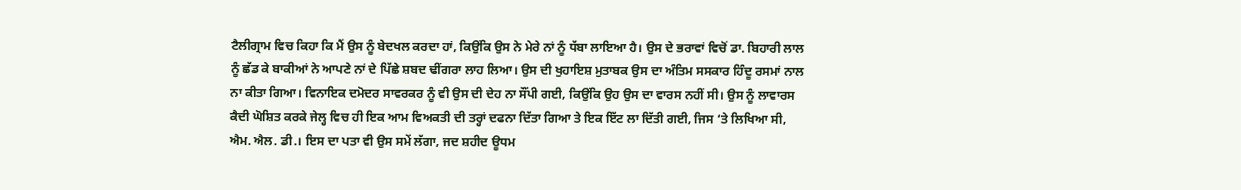ਟੈਲੀਗ੍ਰਾਮ ਵਿਚ ਕਿਹਾ ਕਿ ਮੈਂ ਉਸ ਨੂੰ ਬੇਦਖਲ ਕਰਦਾ ਹਾਂ, ਕਿਉਂਕਿ ਉਸ ਨੇ ਮੇਰੇ ਨਾਂ ਨੂੰ ਧੱਬਾ ਲਾਇਆ ਹੈ। ਉਸ ਦੇ ਭਰਾਵਾਂ ਵਿਚੋਂ ਡਾ. ਬਿਹਾਰੀ ਲਾਲ ਨੂੰ ਛੱਡ ਕੇ ਬਾਕੀਆਂ ਨੇ ਆਪਣੇ ਨਾਂ ਦੇ ਪਿੱਛੇ ਸ਼ਬਦ ਢੀਂਗਰਾ ਲਾਹ ਲਿਆ। ਉਸ ਦੀ ਖੁਹਾਇਸ਼ ਮੁਤਾਬਕ ਉਸ ਦਾ ਅੰਤਿਮ ਸਸਕਾਰ ਹਿੰਦੂ ਰਸਮਾਂ ਨਾਲ ਨਾ ਕੀਤਾ ਗਿਆ। ਵਿਨਾਇਕ ਦਮੋਦਰ ਸਾਵਰਕਰ ਨੂੰ ਵੀ ਉਸ ਦੀ ਦੇਹ ਨਾ ਸੌਂਪੀ ਗਈ, ਕਿਉਂਕਿ ਉਹ ਉਸ ਦਾ ਵਾਰਸ ਨਹੀਂ ਸੀ। ਉਸ ਨੂੰ ਲਾਵਾਰਸ ਕੈਦੀ ਘੋਸ਼ਿਤ ਕਰਕੇ ਜੇਲ੍ਹ ਵਿਚ ਹੀ ਇਕ ਆਮ ਵਿਅਕਤੀ ਦੀ ਤਰ੍ਹਾਂ ਦਫਨਾ ਦਿੱਤਾ ਗਿਆ ਤੇ ਇਕ ਇੱਟ ਲਾ ਦਿੱਤੀ ਗਈ, ਜਿਸ ‘ਤੇ ਲਿਖਿਆ ਸੀ, ਐਮ. ਐਲ. ਡੀ.। ਇਸ ਦਾ ਪਤਾ ਵੀ ਉਸ ਸਮੇਂ ਲੱਗਾ, ਜਦ ਸ਼ਹੀਦ ਊਧਮ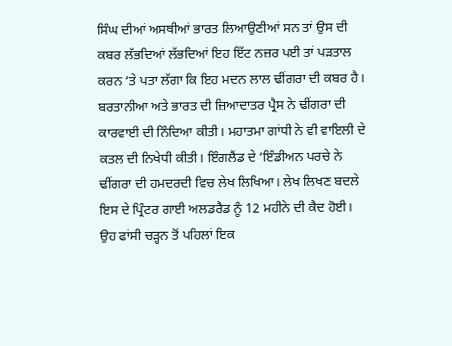ਸਿੰਘ ਦੀਆਂ ਅਸਥੀਆਂ ਭਾਰਤ ਲਿਆਉਣੀਆਂ ਸਨ ਤਾਂ ਉਸ ਦੀ ਕਬਰ ਲੱਭਦਿਆਂ ਲੱਭਦਿਆਂ ਇਹ ਇੱਟ ਨਜ਼ਰ ਪਈ ਤਾਂ ਪੜਤਾਲ ਕਰਨ ‘ਤੇ ਪਤਾ ਲੱਗਾ ਕਿ ਇਹ ਮਦਨ ਲਾਲ ਢੀਂਗਰਾ ਦੀ ਕਬਰ ਹੈ।
ਬਰਤਾਨੀਆ ਅਤੇ ਭਾਰਤ ਦੀ ਜ਼ਿਆਦਾਤਰ ਪ੍ਰੈਸ ਨੇ ਢੀਂਗਰਾ ਦੀ ਕਾਰਵਾਈ ਦੀ ਨਿੰਦਿਆ ਕੀਤੀ। ਮਹਾਤਮਾ ਗਾਂਧੀ ਨੇ ਵੀ ਵਾਇਲੀ ਦੇ ਕਤਲ ਦੀ ਨਿਖੇਧੀ ਕੀਤੀ। ਇੰਗਲੈਂਡ ਦੇ ‘ਇੰਡੀਅਨ ਪਰਚੇ ਨੇ ਢੀਂਗਰਾ ਦੀ ਹਮਦਰਦੀ ਵਿਚ ਲੇਖ ਲਿਖਿਆ। ਲੇਖ ਲਿਖਣ ਬਦਲੇ ਇਸ ਦੇ ਪ੍ਰਿੰਟਰ ਗਾਈ ਅਲਡਰੈਡ ਨੂੰ 12 ਮਹੀਨੇ ਦੀ ਕੈਦ ਹੋਈ। ਉਹ ਫਾਂਸੀ ਚੜ੍ਹਨ ਤੋਂ ਪਹਿਲਾਂ ਇਕ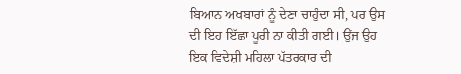ਬਿਆਨ ਅਖਬਾਰਾਂ ਨੂੰ ਦੇਣਾ ਚਾਹੁੰਦਾ ਸੀ, ਪਰ ਉਸ ਦੀ ਇਹ ਇੱਛਾ ਪੂਰੀ ਨਾ ਕੀਤੀ ਗਈ। ਉਂਜ ਉਹ ਇਕ ਵਿਦੇਸ਼ੀ ਮਹਿਲਾ ਪੱਤਰਕਾਰ ਦੀ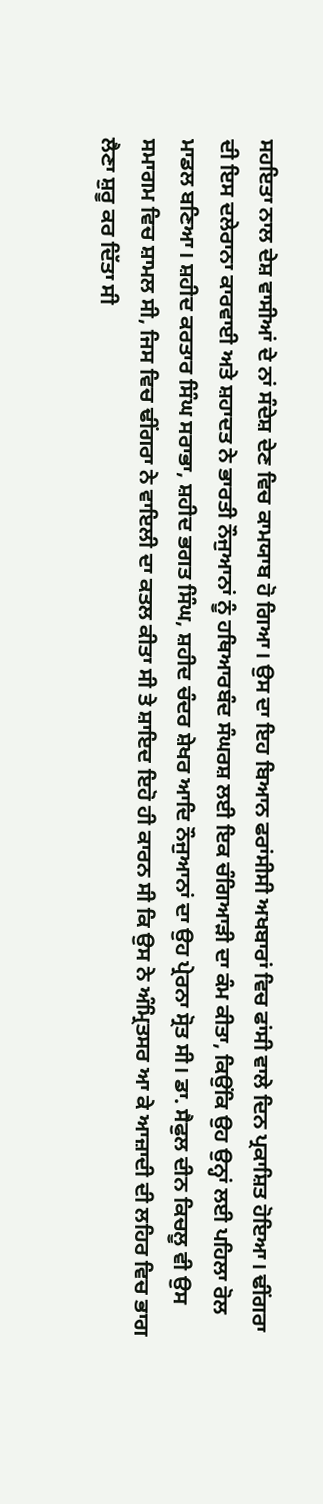ਸਹਇਤਾ ਨਾਲ ਦੇਸ਼ ਵਾਸੀਆਂ ਦੇ ਨਾਂ ਸੰਦੇਸ਼ ਦੇਣ ਵਿਚ ਕਾਮਯਾਬ ਹੋ ਗਿਆ। ਉਸ ਦਾ ਇਹ ਬਿਆਨ ਫਰਾਂਸੀਸੀ ਅਖਬਾਰਾਂ ਵਿਚ ਫਾਂਸੀ ਵਾਲੇ ਦਿਨ ਪ੍ਰਕਾਸ਼ਿਤ ਹੋਇਆ। ਢੀਂਗਰਾ ਦੀ ਇਸ ਦਲੇਰਾਨਾ ਕਾਰਵਾਈ ਅਤੇ ਸ਼ਹਾਦਤ ਨੇ ਭਾਰਤੀ ਨੌਜੁਆਨਾਂ ਨੂੰ ਹਥਿਆਰਬੰਦ ਸੰਘਰਸ਼ ਲਈ ਇਕ ਚੰਗਿਆੜੀ ਦਾ ਕੰਮ ਕੀਤਾ, ਕਿਉਂਕਿ ਉਹ ਉਨ੍ਹਾਂ ਲਈ ਪਹਿਲਾ ਰੋਲ ਮਾਡਲ ਬਣਿਆ। ਸ਼ਹੀਦ ਕਰਤਾਰ ਸਿੰਘ ਸਰਾਭਾ, ਸ਼ਹੀਦ ਭਗਤ ਸਿੰਘ, ਸ਼ਹੀਦ ਚੰਦਰ ਸ਼ੇਖਰ ਆਦਿ ਨੌਜੁਆਨਾਂ ਦਾ ਉਹ ਪ੍ਰੇਰਨਾ ਸ੍ਰੋਤ ਸੀ। ਡਾ. ਸੈਫੁਲ ਦੀਨ ਕਿਚਲੂ ਵੀ ਉਸ ਸਮਾਗਮ ਵਿਚ ਸ਼ਾਮਲ ਸੀ, ਜਿਸ ਵਿਚ ਢੀਂਗਰਾ ਨੇ ਵਾਇਲੀ ਦਾ ਕਤਲ ਕੀਤਾ ਸੀ ਤੇ ਸ਼ਾਇਦ ਇਹੋ ਹੀ ਕਾਰਨ ਸੀ ਕਿ ਉਸ ਨੇ ਅੰਮ੍ਰਿਤਸਰ ਆ ਕੇ ਆਜ਼ਾਦੀ ਦੀ ਲਹਿਰ ਵਿਚ ਭਾਗ ਲੈਣਾ ਸ਼ੁਰੂ ਕਰ ਦਿੱਤਾ ਸੀ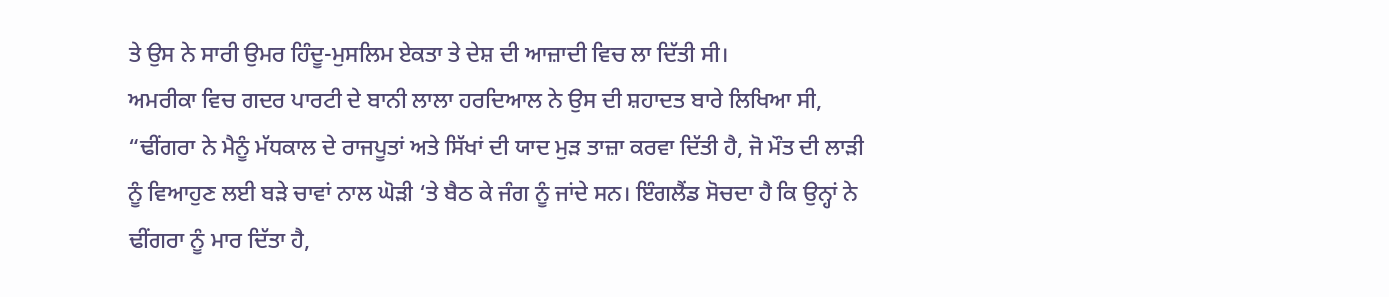ਤੇ ਉਸ ਨੇ ਸਾਰੀ ਉਮਰ ਹਿੰਦੂ-ਮੁਸਲਿਮ ਏਕਤਾ ਤੇ ਦੇਸ਼ ਦੀ ਆਜ਼ਾਦੀ ਵਿਚ ਲਾ ਦਿੱਤੀ ਸੀ।
ਅਮਰੀਕਾ ਵਿਚ ਗਦਰ ਪਾਰਟੀ ਦੇ ਬਾਨੀ ਲਾਲਾ ਹਰਦਿਆਲ ਨੇ ਉਸ ਦੀ ਸ਼ਹਾਦਤ ਬਾਰੇ ਲਿਖਿਆ ਸੀ, “ਢੀਂਗਰਾ ਨੇ ਮੈਨੂੰ ਮੱਧਕਾਲ ਦੇ ਰਾਜਪੂਤਾਂ ਅਤੇ ਸਿੱਖਾਂ ਦੀ ਯਾਦ ਮੁੜ ਤਾਜ਼ਾ ਕਰਵਾ ਦਿੱਤੀ ਹੈ, ਜੋ ਮੌਤ ਦੀ ਲਾੜੀ ਨੂੰ ਵਿਆਹੁਣ ਲਈ ਬੜੇ ਚਾਵਾਂ ਨਾਲ ਘੋੜੀ ‘ਤੇ ਬੈਠ ਕੇ ਜੰਗ ਨੂੰ ਜਾਂਦੇ ਸਨ। ਇੰਗਲੈਂਡ ਸੋਚਦਾ ਹੈ ਕਿ ਉਨ੍ਹਾਂ ਨੇ ਢੀਂਗਰਾ ਨੂੰ ਮਾਰ ਦਿੱਤਾ ਹੈ,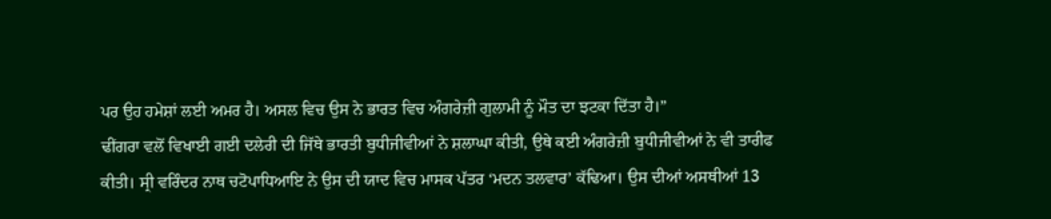ਪਰ ਉਹ ਹਮੇਸ਼ਾਂ ਲਈ ਅਮਰ ਹੈ। ਅਸਲ ਵਿਚ ਉਸ ਨੇ ਭਾਰਤ ਵਿਚ ਅੰਗਰੇਜ਼ੀ ਗੁਲਾਮੀ ਨੂੰ ਮੌਤ ਦਾ ਝਟਕਾ ਦਿੱਤਾ ਹੈ।”
ਢੀਂਗਰਾ ਵਲੋਂ ਵਿਖਾਈ ਗਈ ਦਲੇਰੀ ਦੀ ਜਿੱਥੇ ਭਾਰਤੀ ਬੁਧੀਜੀਵੀਆਂ ਨੇ ਸ਼ਲਾਘਾ ਕੀਤੀ, ਉਥੇ ਕਈ ਅੰਗਰੇਜ਼ੀ ਬੁਧੀਜੀਵੀਆਂ ਨੇ ਵੀ ਤਾਰੀਫ ਕੀਤੀ। ਸ੍ਰੀ ਵਰਿੰਦਰ ਨਾਥ ਚਟੋਪਾਧਿਆਇ ਨੇ ਉਸ ਦੀ ਯਾਦ ਵਿਚ ਮਾਸਕ ਪੱਤਰ ‘ਮਦਨ ਤਲਵਾਰ’ ਕੱਢਿਆ। ਉਸ ਦੀਆਂ ਅਸਥੀਆਂ 13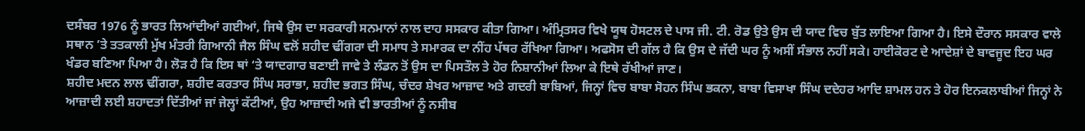ਦਸੰਬਰ 1976 ਨੂੰ ਭਾਰਤ ਲਿਆਂਦੀਆਂ ਗਈਆਂ, ਜਿਥੇ ਉਸ ਦਾ ਸਰਕਾਰੀ ਸਨਮਾਨਾਂ ਨਾਲ ਦਾਹ ਸਸਕਾਰ ਕੀਤਾ ਗਿਆ। ਅੰਮ੍ਰਿਤਸਰ ਵਿਖੇ ਯੂਥ ਹੋਸਟਲ ਦੇ ਪਾਸ ਜੀ. ਟੀ. ਰੋਡ ਉਤੇ ਉਸ ਦੀ ਯਾਦ ਵਿਚ ਬੁੱਤ ਲਾਇਆ ਗਿਆ ਹੈ। ਇਸੇ ਦੌਰਾਨ ਸਸਕਾਰ ਵਾਲੇ ਸਥਾਨ ’ਤੇ ਤਤਕਾਲੀ ਮੁੱਖ ਮੰਤਰੀ ਗਿਆਨੀ ਜੈਲ ਸਿੰਘ ਵਲੋਂ ਸ਼ਹੀਦ ਢੀਂਗਰਾ ਦੀ ਸਮਾਧ ਤੇ ਸਮਾਰਕ ਦਾ ਨੀਂਹ ਪੱਥਰ ਰੱਖਿਆ ਗਿਆ। ਅਫਸੋਸ ਦੀ ਗੱਲ ਹੈ ਕਿ ਉਸ ਦੇ ਜੱਦੀ ਘਰ ਨੂੰ ਅਸੀਂ ਸੰਭਾਲ ਨਹੀਂ ਸਕੇ। ਹਾਈਕੋਰਟ ਦੇ ਆਦੇਸ਼ਾਂ ਦੇ ਬਾਵਜੂਦ ਇਹ ਘਰ ਖੰਡਰ ਬਣਿਆ ਪਿਆ ਹੈ। ਲੋੜ ਹੈ ਕਿ ਇਸ ਥਾਂ ‘ਤੇ ਯਾਦਗਾਰ ਬਣਾਈ ਜਾਵੇ ਤੇ ਲੰਡਨ ਤੋਂ ਉਸ ਦਾ ਪਿਸਤੌਲ ਤੇ ਹੋਰ ਨਿਸ਼ਾਨੀਆਂ ਲਿਆ ਕੇ ਇਥੇ ਰੱਖੀਆਂ ਜਾਣ।
ਸ਼ਹੀਦ ਮਦਨ ਲਾਲ ਢੀਂਗਰਾ, ਸ਼ਹੀਦ ਕਰਤਾਰ ਸਿੰਘ ਸਰਾਭਾ, ਸ਼ਹੀਦ ਭਗਤ ਸਿੰਘ, ਚੰਦਰ ਸ਼ੇਖਰ ਆਜ਼ਾਦ ਅਤੇ ਗਦਰੀ ਬਾਬਿਆਂ, ਜਿਨ੍ਹਾਂ ਵਿਚ ਬਾਬਾ ਸੋਹਨ ਸਿੰਘ ਭਕਨਾ, ਬਾਬਾ ਵਿਸਾਖਾ ਸਿੰਘ ਦਦੇਹਰ ਆਦਿ ਸ਼ਾਮਲ ਹਨ ਤੇ ਹੋਰ ਇਨਕਲਾਬੀਆਂ ਜਿਨ੍ਹਾਂ ਨੇ ਆਜ਼ਾਦੀ ਲਈ ਸ਼ਹਾਦਤਾਂ ਦਿੱਤੀਆਂ ਜਾਂ ਜੇਲ੍ਹਾਂ ਕੱਟੀਆਂ, ਉਹ ਆਜ਼ਾਦੀ ਅਜੇ ਵੀ ਭਾਰਤੀਆਂ ਨੂੰ ਨਸੀਬ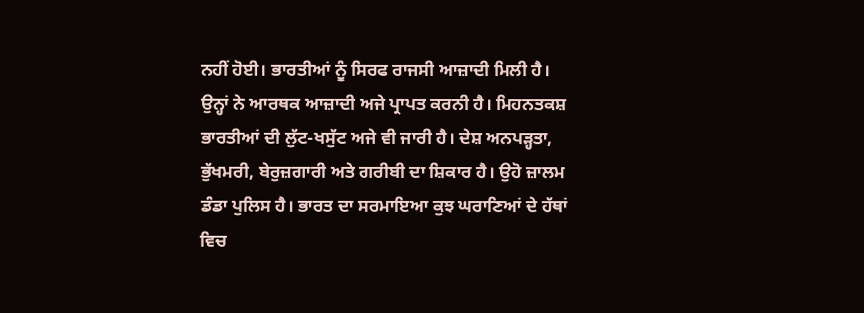ਨਹੀਂ ਹੋਈ। ਭਾਰਤੀਆਂ ਨੂੰ ਸਿਰਫ ਰਾਜਸੀ ਆਜ਼ਾਦੀ ਮਿਲੀ ਹੈ। ਉਨ੍ਹਾਂ ਨੇ ਆਰਥਕ ਆਜ਼ਾਦੀ ਅਜੇ ਪ੍ਰਾਪਤ ਕਰਨੀ ਹੈ। ਮਿਹਨਤਕਸ਼ ਭਾਰਤੀਆਂ ਦੀ ਲੁੱਟ-ਖਸੁੱਟ ਅਜੇ ਵੀ ਜਾਰੀ ਹੈ। ਦੇਸ਼ ਅਨਪੜ੍ਹਤਾ, ਭੁੱਖਮਰੀ, ਬੇਰੁਜ਼ਗਾਰੀ ਅਤੇ ਗਰੀਬੀ ਦਾ ਸ਼ਿਕਾਰ ਹੈ। ਉਹੋ ਜ਼ਾਲਮ ਡੰਡਾ ਪੁਲਿਸ ਹੈ। ਭਾਰਤ ਦਾ ਸਰਮਾਇਆ ਕੁਝ ਘਰਾਣਿਆਂ ਦੇ ਹੱਥਾਂ ਵਿਚ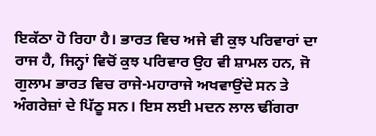ਇਕੱਠਾ ਹੋ ਰਿਹਾ ਹੈ। ਭਾਰਤ ਵਿਚ ਅਜੇ ਵੀ ਕੁਝ ਪਰਿਵਾਰਾਂ ਦਾ ਰਾਜ ਹੈ, ਜਿਨ੍ਹਾਂ ਵਿਚੋਂ ਕੁਝ ਪਰਿਵਾਰ ਉਹ ਵੀ ਸ਼ਾਮਲ ਹਨ, ਜੋ ਗੁਲਾਮ ਭਾਰਤ ਵਿਚ ਰਾਜੇ-ਮਹਾਰਾਜੇ ਅਖਵਾਉਂਦੇ ਸਨ ਤੇ ਅੰਗਰੇਜ਼ਾਂ ਦੇ ਪਿੱਠੂ ਸਨ। ਇਸ ਲਈ ਮਦਨ ਲਾਲ ਢੀਂਗਰਾ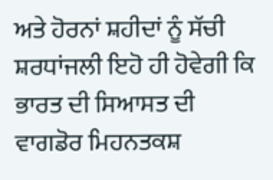ਅਤੇ ਹੋਰਨਾਂ ਸ਼ਹੀਦਾਂ ਨੂੰ ਸੱਚੀ ਸ਼ਰਧਾਂਜਲੀ ਇਹੋ ਹੀ ਹੋਵੇਗੀ ਕਿ ਭਾਰਤ ਦੀ ਸਿਆਸਤ ਦੀ ਵਾਗਡੋਰ ਮਿਹਨਤਕਸ਼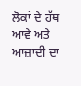ਲੋਕਾਂ ਦੇ ਹੱਥ ਆਵੇ ਅਤੇ ਆਜ਼ਾਦੀ ਦਾ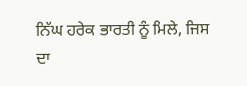ਨਿੱਘ ਹਰੇਕ ਭਾਰਤੀ ਨੂੰ ਮਿਲੇ, ਜਿਸ ਦਾ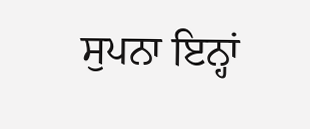ਸੁਪਨਾ ਇਨ੍ਹਾਂ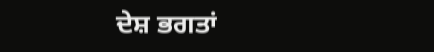ਦੇਸ਼ ਭਗਤਾਂ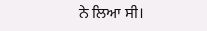ਨੇ ਲਿਆ ਸੀ।